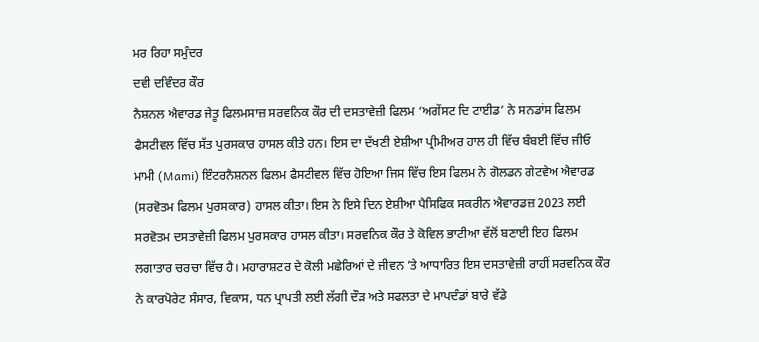ਮਰ ਰਿਹਾ ਸਮੁੰਦਰ
ਦਵੀ ਦਵਿੰਦਰ ਕੌਰ
ਨੈਸ਼ਨਲ ਐਵਾਰਡ ਜੇਤੂ ਫਿਲਮਸਾਜ਼ ਸਰਵਨਿਕ ਕੌਰ ਦੀ ਦਸਤਾਵੇਜ਼ੀ ਫਿਲਮ ‘ਅਗੇਂਸਟ ਦਿ ਟਾਈਡ’ ਨੇ ਸਨਡਾਂਸ ਫਿਲਮ ਫੈਸਟੀਵਲ ਵਿੱਚ ਸੱਤ ਪੁਰਸਕਾਰ ਹਾਸਲ ਕੀਤੇ ਹਨ। ਇਸ ਦਾ ਦੱਖਣੀ ਏਸ਼ੀਆ ਪ੍ਰੀਮੀਅਰ ਹਾਲ ਹੀ ਵਿੱਚ ਬੰਬਈ ਵਿੱਚ ਜੀਓ ਮਾਮੀ (Mami) ਇੰਟਰਨੈਸ਼ਨਲ ਫਿਲਮ ਫੈਸਟੀਵਲ ਵਿੱਚ ਹੋਇਆ ਜਿਸ ਵਿੱਚ ਇਸ ਫਿਲਮ ਨੇ ਗੋਲਡਨ ਗੇਟਵੇਅ ਐਵਾਰਡ (ਸਰਵੋਤਮ ਫਿਲਮ ਪੁਰਸਕਾਰ) ਹਾਸਲ ਕੀਤਾ। ਇਸ ਨੇ ਇਸੇ ਦਿਨ ਏਸ਼ੀਆ ਪੈਸਿਫਿਕ ਸਕਰੀਨ ਐਵਾਰਡਜ਼ 2023 ਲਈ ਸਰਵੋਤਮ ਦਸਤਾਵੇਜ਼ੀ ਫਿਲਮ ਪੁਰਸਕਾਰ ਹਾਸਲ ਕੀਤਾ। ਸਰਵਨਿਕ ਕੌਰ ਤੇ ਕੋਵਿਲ ਭਾਟੀਆ ਵੱਲੋਂ ਬਣਾਈ ਇਹ ਫਿਲਮ ਲਗਾਤਾਰ ਚਰਚਾ ਵਿੱਚ ਹੈ। ਮਹਾਰਾਸ਼ਟਰ ਦੇ ਕੋਲੀ ਮਛੇਰਿਆਂ ਦੇ ਜੀਵਨ ’ਤੇ ਆਧਾਰਿਤ ਇਸ ਦਸਤਾਵੇਜ਼ੀ ਰਾਹੀਂ ਸਰਵਨਿਕ ਕੌਰ ਨੇ ਕਾਰਪੋਰੇਟ ਸੰਸਾਰ, ਵਿਕਾਸ, ਧਨ ਪ੍ਰਾਪਤੀ ਲਈ ਲੱਗੀ ਦੌੜ ਅਤੇ ਸਫਲਤਾ ਦੇ ਮਾਪਦੰਡਾਂ ਬਾਰੇ ਵੱਡੇ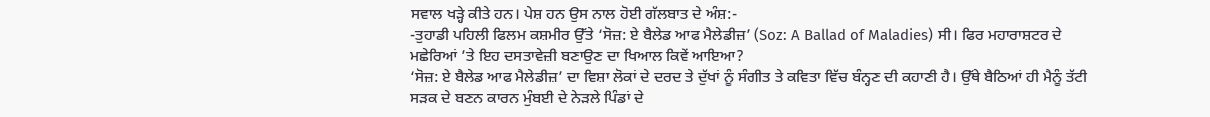ਸਵਾਲ ਖੜ੍ਹੇ ਕੀਤੇ ਹਨ। ਪੇਸ਼ ਹਨ ਉਸ ਨਾਲ ਹੋਈ ਗੱਲਬਾਤ ਦੇ ਅੰਸ਼:-
-ਤੁਹਾਡੀ ਪਹਿਲੀ ਫਿਲਮ ਕਸ਼ਮੀਰ ਉੱਤੇ ‘ਸੋਜ਼: ਏ ਬੈਲੇਡ ਆਫ ਮੈਲੇਡੀਜ਼’ (Soz: A Ballad of Maladies) ਸੀ। ਫਿਰ ਮਹਾਰਾਸ਼ਟਰ ਦੇ ਮਛੇਰਿਆਂ ’ਤੇ ਇਹ ਦਸਤਾਵੇਜ਼ੀ ਬਣਾਉਣ ਦਾ ਖਿਆਲ ਕਿਵੇਂ ਆਇਆ?
‘ਸੋਜ਼: ਏ ਬੈਲੇਡ ਆਫ ਮੈਲੇਡੀਜ਼’ ਦਾ ਵਿਸ਼ਾ ਲੋਕਾਂ ਦੇ ਦਰਦ ਤੇ ਦੁੱਖਾਂ ਨੂੰ ਸੰਗੀਤ ਤੇ ਕਵਿਤਾ ਵਿੱਚ ਬੰਨ੍ਹਣ ਦੀ ਕਹਾਣੀ ਹੈ। ਉੱਥੇ ਬੈਠਿਆਂ ਹੀ ਮੈਨੂੰ ਤੱਟੀ ਸੜਕ ਦੇ ਬਣਨ ਕਾਰਨ ਮੁੰਬਈ ਦੇ ਨੇੜਲੇ ਪਿੰਡਾਂ ਦੇ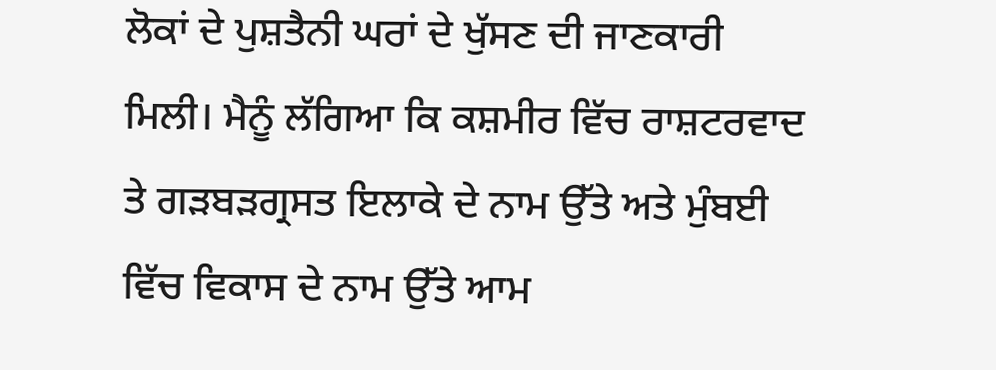ਲੋਕਾਂ ਦੇ ਪੁਸ਼ਤੈਨੀ ਘਰਾਂ ਦੇ ਖੁੱਸਣ ਦੀ ਜਾਣਕਾਰੀ ਮਿਲੀ। ਮੈਨੂੰ ਲੱਗਿਆ ਕਿ ਕਸ਼ਮੀਰ ਵਿੱਚ ਰਾਸ਼ਟਰਵਾਦ ਤੇ ਗੜਬੜਗ੍ਰਸਤ ਇਲਾਕੇ ਦੇ ਨਾਮ ਉੱਤੇ ਅਤੇ ਮੁੰਬਈ ਵਿੱਚ ਵਿਕਾਸ ਦੇ ਨਾਮ ਉੱਤੇ ਆਮ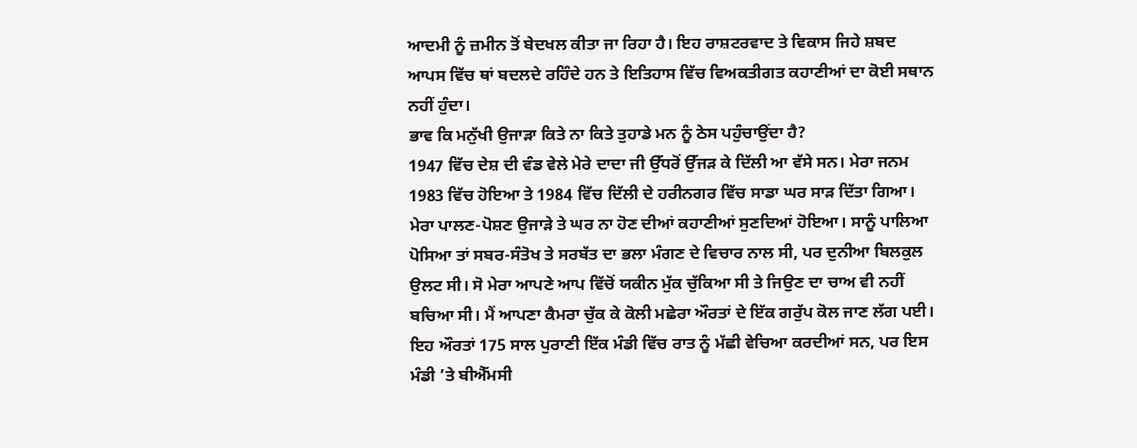ਆਦਮੀ ਨੂੰ ਜ਼ਮੀਨ ਤੋਂ ਬੇਦਖਲ ਕੀਤਾ ਜਾ ਰਿਹਾ ਹੈ। ਇਹ ਰਾਸ਼ਟਰਵਾਦ ਤੇ ਵਿਕਾਸ ਜਿਹੇ ਸ਼ਬਦ ਆਪਸ ਵਿੱਚ ਥਾਂ ਬਦਲਦੇ ਰਹਿੰਦੇ ਹਨ ਤੇ ਇਤਿਹਾਸ ਵਿੱਚ ਵਿਅਕਤੀਗਤ ਕਹਾਣੀਆਂ ਦਾ ਕੋਈ ਸਥਾਨ ਨਹੀਂ ਹੁੰਦਾ।
ਭਾਵ ਕਿ ਮਨੁੱਖੀ ਉਜਾੜਾ ਕਿਤੇ ਨਾ ਕਿਤੇ ਤੁਹਾਡੇ ਮਨ ਨੂੰ ਠੇਸ ਪਹੁੰਚਾਉਂਦਾ ਹੈ?
1947 ਵਿੱਚ ਦੇਸ਼ ਦੀ ਵੰਡ ਵੇਲੇ ਮੇਰੇ ਦਾਦਾ ਜੀ ਉੱਧਰੋਂ ਉੱਜੜ ਕੇ ਦਿੱਲੀ ਆ ਵੱਸੇ ਸਨ। ਮੇਰਾ ਜਨਮ 1983 ਵਿੱਚ ਹੋਇਆ ਤੇ 1984 ਵਿੱਚ ਦਿੱਲੀ ਦੇ ਹਰੀਨਗਰ ਵਿੱਚ ਸਾਡਾ ਘਰ ਸਾੜ ਦਿੱਤਾ ਗਿਆ। ਮੇਰਾ ਪਾਲਣ-ਪੋਸ਼ਣ ਉਜਾੜੇ ਤੇ ਘਰ ਨਾ ਹੋਣ ਦੀਆਂ ਕਹਾਣੀਆਂ ਸੁਣਦਿਆਂ ਹੋਇਆ। ਸਾਨੂੰ ਪਾਲਿਆ ਪੋਸਿਆ ਤਾਂ ਸਬਰ-ਸੰਤੋਖ ਤੇ ਸਰਬੱਤ ਦਾ ਭਲਾ ਮੰਗਣ ਦੇ ਵਿਚਾਰ ਨਾਲ ਸੀ, ਪਰ ਦੁਨੀਆ ਬਿਲਕੁਲ ਉਲਟ ਸੀ। ਸੋ ਮੇਰਾ ਆਪਣੇ ਆਪ ਵਿੱਚੋਂ ਯਕੀਨ ਮੁੱਕ ਚੁੱਕਿਆ ਸੀ ਤੇ ਜਿਉਣ ਦਾ ਚਾਅ ਵੀ ਨਹੀਂ ਬਚਿਆ ਸੀ। ਮੈਂ ਆਪਣਾ ਕੈਮਰਾ ਚੁੱਕ ਕੇ ਕੋਲੀ ਮਛੇਰਾ ਔਰਤਾਂ ਦੇ ਇੱਕ ਗਰੁੱਪ ਕੋਲ ਜਾਣ ਲੱਗ ਪਈ। ਇਹ ਔਰਤਾਂ 175 ਸਾਲ ਪੁਰਾਣੀ ਇੱਕ ਮੰਡੀ ਵਿੱਚ ਰਾਤ ਨੂੰ ਮੱਛੀ ਵੇਚਿਆ ਕਰਦੀਆਂ ਸਨ, ਪਰ ਇਸ ਮੰਡੀ ’ਤੇ ਬੀਐੱਮਸੀ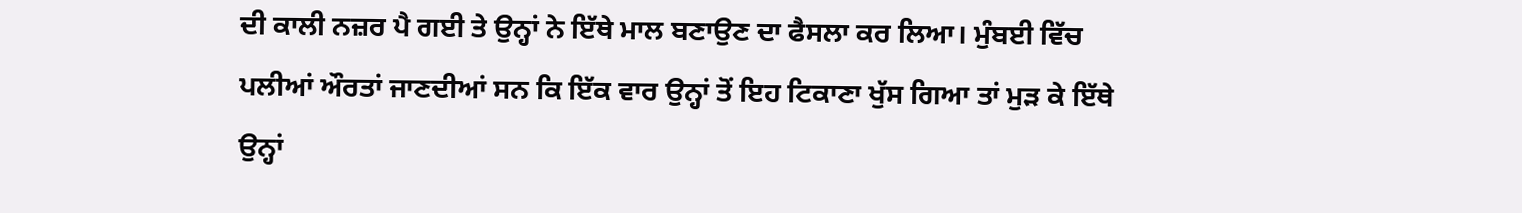ਦੀ ਕਾਲੀ ਨਜ਼ਰ ਪੈ ਗਈ ਤੇ ਉਨ੍ਹਾਂ ਨੇ ਇੱਥੇ ਮਾਲ ਬਣਾਉਣ ਦਾ ਫੈਸਲਾ ਕਰ ਲਿਆ। ਮੁੰਬਈ ਵਿੱਚ ਪਲੀਆਂ ਔਰਤਾਂ ਜਾਣਦੀਆਂ ਸਨ ਕਿ ਇੱਕ ਵਾਰ ਉਨ੍ਹਾਂ ਤੋਂ ਇਹ ਟਿਕਾਣਾ ਖੁੱਸ ਗਿਆ ਤਾਂ ਮੁੜ ਕੇ ਇੱਥੇ ਉਨ੍ਹਾਂ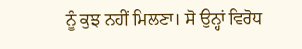ਨੂੰ ਕੁਝ ਨਹੀਂ ਮਿਲਣਾ। ਸੋ ਉਨ੍ਹਾਂ ਵਿਰੋਧ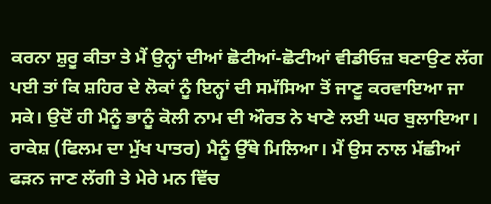ਕਰਨਾ ਸ਼ੁਰੂ ਕੀਤਾ ਤੇ ਮੈਂ ਉਨ੍ਹਾਂ ਦੀਆਂ ਛੋਟੀਆਂ-ਛੋਟੀਆਂ ਵੀਡੀਓਜ਼ ਬਣਾਉਣ ਲੱਗ ਪਈ ਤਾਂ ਕਿ ਸ਼ਹਿਰ ਦੇ ਲੋਕਾਂ ਨੂੰ ਇਨ੍ਹਾਂ ਦੀ ਸਮੱਸਿਆ ਤੋਂ ਜਾਣੂ ਕਰਵਾਇਆ ਜਾ ਸਕੇ। ਉਦੋਂ ਹੀ ਮੈਨੂੰ ਭਾਨੂੰ ਕੋਲੀ ਨਾਮ ਦੀ ਔਰਤ ਨੇ ਖਾਣੇ ਲਈ ਘਰ ਬੁਲਾਇਆ। ਰਾਕੇਸ਼ (ਫਿਲਮ ਦਾ ਮੁੱਖ ਪਾਤਰ) ਮੈਨੂੰ ਉੱਥੇ ਮਿਲਿਆ। ਮੈਂ ਉਸ ਨਾਲ ਮੱਛੀਆਂ ਫੜਨ ਜਾਣ ਲੱਗੀ ਤੇ ਮੇਰੇ ਮਨ ਵਿੱਚ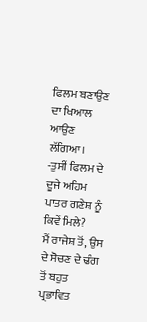ਫਿਲਮ ਬਣਾਉਣ ਦਾ ਖਿਆਲ ਆਉਣ ਲੱਗਿਆ।
-ਤੁਸੀਂ ਫਿਲਮ ਦੇ ਦੂਜੇ ਅਹਿਮ ਪਾਤਰ ਗਣੇਸ਼ ਨੂੰ ਕਿਵੇਂ ਮਿਲੇ?
ਮੈਂ ਰਾਜੇਸ਼ ਤੋਂ, ਉਸ ਦੇ ਸੋਚਣ ਦੇ ਢੰਗ ਤੋਂ ਬਹੁਤ ਪ੍ਰਭਾਵਿਤ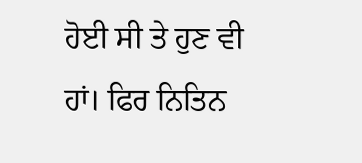ਹੋਈ ਸੀ ਤੇ ਹੁਣ ਵੀ ਹਾਂ। ਫਿਰ ਨਿਤਿਨ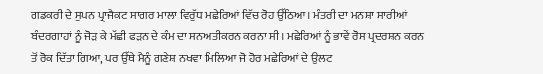ਗਡਕਰੀ ਦੇ ਸੁਪਨ ਪ੍ਰਾਜੈਕਟ ਸਾਗਰ ਮਾਲਾ ਵਿਰੁੱਧ ਮਛੇਰਿਆਂ ਵਿੱਚ ਰੋਹ ਉੱਠਿਆ। ਮੰਤਰੀ ਦਾ ਮਨਸ਼ਾ ਸਾਰੀਆਂ ਬੰਦਰਗਾਹਾਂ ਨੂੰ ਜੋੜ ਕੇ ਮੱਛੀ ਫੜਨ ਦੇ ਕੰਮ ਦਾ ਸਨਅਤੀਕਰਨ ਕਰਨਾ ਸੀ। ਮਛੇਰਿਆਂ ਨੂੰ ਭਾਵੇਂ ਰੋਸ ਪ੍ਰਦਰਸ਼ਨ ਕਰਨ ਤੋਂ ਰੋਕ ਦਿੱਤਾ ਗਿਆ, ਪਰ ਉੱਥੇ ਮੈਨੂੰ ਗਣੇਸ਼ ਨਖਵਾ ਮਿਲਿਆ ਜੋ ਹੋਰ ਮਛੇਰਿਆਂ ਦੇ ਉਲਟ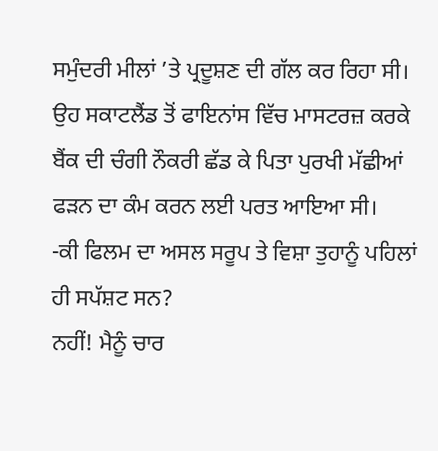ਸਮੁੰਦਰੀ ਮੀਲਾਂ ’ਤੇ ਪ੍ਰਦੂਸ਼ਣ ਦੀ ਗੱਲ ਕਰ ਰਿਹਾ ਸੀ। ਉਹ ਸਕਾਟਲੈਂਡ ਤੋਂ ਫਾਇਨਾਂਸ ਵਿੱਚ ਮਾਸਟਰਜ਼ ਕਰਕੇ ਬੈਂਕ ਦੀ ਚੰਗੀ ਨੌਕਰੀ ਛੱਡ ਕੇ ਪਿਤਾ ਪੁਰਖੀ ਮੱਛੀਆਂ ਫੜਨ ਦਾ ਕੰਮ ਕਰਨ ਲਈ ਪਰਤ ਆਇਆ ਸੀ।
-ਕੀ ਫਿਲਮ ਦਾ ਅਸਲ ਸਰੂਪ ਤੇ ਵਿਸ਼ਾ ਤੁਹਾਨੂੰ ਪਹਿਲਾਂ ਹੀ ਸਪੱਸ਼ਟ ਸਨ?
ਨਹੀਂ! ਮੈਨੂੰ ਚਾਰ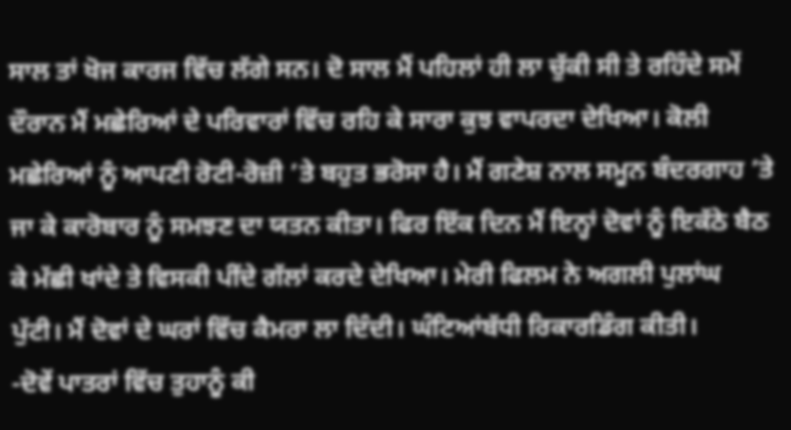ਸਾਲ ਤਾਂ ਖੋਜ ਕਾਰਜ ਵਿੱਚ ਲੱਗੇ ਸਨ। ਦੋ ਸਾਲ ਮੈਂ ਪਹਿਲਾਂ ਹੀ ਲਾ ਚੁੱਕੀ ਸੀ ਤੇ ਰਹਿੰਦੇ ਸਮੇਂ ਦੌਰਾਨ ਮੈਂ ਮਛੇਰਿਆਂ ਦੇ ਪਰਿਵਾਰਾਂ ਵਿੱਚ ਰਹਿ ਕੇ ਸਾਰਾ ਕੁਝ ਵਾਪਰਦਾ ਦੇਖਿਆ। ਕੋਲੀ ਮਛੇਰਿਆਂ ਨੂੰ ਆਪਣੀ ਰੋਟੀ-ਰੋਜ਼ੀ ’ਤੇ ਬਹੁਤ ਭਰੋਸਾ ਹੈ। ਮੈਂ ਗਣੇਸ਼ ਨਾਲ ਸਮੂਨ ਬੰਦਰਗਾਹ ’ਤੇ ਜਾ ਕੇ ਕਾਰੋਬਾਰ ਨੂੰ ਸਮਝਣ ਦਾ ਯਤਨ ਕੀਤਾ। ਫਿਰ ਇੱਕ ਦਿਨ ਮੈਂ ਇਨ੍ਹਾਂ ਦੋਵਾਂ ਨੂੰ ਇਕੱਠੇ ਬੈਠ ਕੇ ਮੱਛੀ ਖਾਂਦੇ ਤੇ ਵਿਸਕੀ ਪੀਂਦੇ ਗੱਲਾਂ ਕਰਦੇ ਦੇਖਿਆ। ਮੇਰੀ ਫਿਲਮ ਨੇ ਅਗਲੀ ਪੁਲਾਂਘ ਪੁੱਟੀ। ਮੈਂ ਦੋਵਾਂ ਦੇ ਘਰਾਂ ਵਿੱਚ ਕੈਮਰਾ ਲਾ ਦਿੰਦੀ। ਘੰਟਿਆਂਬੱਧੀ ਰਿਕਾਰਡਿੰਗ ਕੀਤੀ।
-ਦੋਵੇਂ ਪਾਤਰਾਂ ਵਿੱਚ ਤੁਹਾਨੂੰ ਕੀ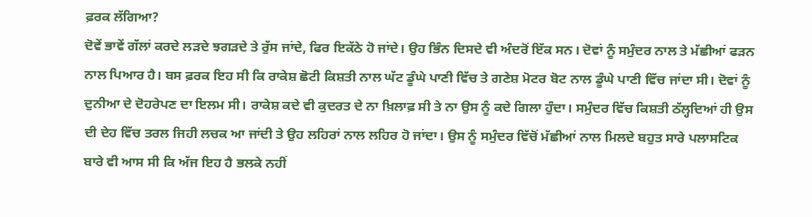ਫ਼ਰਕ ਲੱਗਿਆ?
ਦੋਵੇਂ ਭਾਵੇਂ ਗੱਲਾਂ ਕਰਦੇ ਲੜਦੇ ਝਗੜਦੇ ਤੇ ਰੁੱਸ ਜਾਂਦੇ, ਫਿਰ ਇਕੱਠੇ ਹੋ ਜਾਂਦੇ। ਉਹ ਭਿੰਨ ਦਿਸਦੇ ਵੀ ਅੰਦਰੋਂ ਇੱਕ ਸਨ। ਦੋਵਾਂ ਨੂੰ ਸਮੁੰਦਰ ਨਾਲ ਤੇ ਮੱਛੀਆਂ ਫੜਨ ਨਾਲ ਪਿਆਰ ਹੈ। ਬਸ ਫ਼ਰਕ ਇਹ ਸੀ ਕਿ ਰਾਕੇਸ਼ ਛੋਟੀ ਕਿਸ਼ਤੀ ਨਾਲ ਘੱਟ ਡੂੰਘੇ ਪਾਣੀ ਵਿੱਚ ਤੇ ਗਣੇਸ਼ ਮੋਟਰ ਬੋਟ ਨਾਲ ਡੂੰਘੇ ਪਾਣੀ ਵਿੱਚ ਜਾਂਦਾ ਸੀ। ਦੋਵਾਂ ਨੂੰ ਦੁਨੀਆ ਦੇ ਦੋਹਰੇਪਣ ਦਾ ਇਲਮ ਸੀ। ਰਾਕੇਸ਼ ਕਦੇ ਵੀ ਕੁਦਰਤ ਦੇ ਨਾ ਖ਼ਿਲਾਫ਼ ਸੀ ਤੇ ਨਾ ਉਸ ਨੂੰ ਕਦੇ ਗਿਲਾ ਹੁੰਦਾ। ਸਮੁੰਦਰ ਵਿੱਚ ਕਿਸ਼ਤੀ ਠੱਲ੍ਹਦਿਆਂ ਹੀ ਉਸ ਦੀ ਦੇਹ ਵਿੱਚ ਤਰਲ ਜਿਹੀ ਲਚਕ ਆ ਜਾਂਦੀ ਤੇ ਉਹ ਲਹਿਰਾਂ ਨਾਲ ਲਹਿਰ ਹੋ ਜਾਂਦਾ। ਉਸ ਨੂੰ ਸਮੁੰਦਰ ਵਿੱਚੋਂ ਮੱਛੀਆਂ ਨਾਲ ਮਿਲਦੇ ਬਹੁਤ ਸਾਰੇ ਪਲਾਸਟਿਕ ਬਾਰੇ ਵੀ ਆਸ ਸੀ ਕਿ ਅੱਜ ਇਹ ਹੈ ਭਲਕੇ ਨਹੀਂ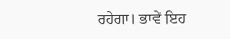ਰਹੇਗਾ। ਭਾਵੇਂ ਇਹ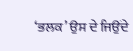‘ਭਲਕ’ ਉਸ ਦੇ ਜਿਉਂਦੇ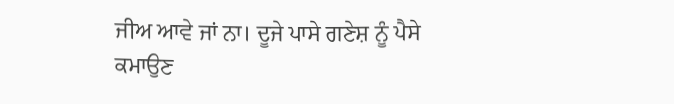ਜੀਅ ਆਵੇ ਜਾਂ ਨਾ। ਦੂਜੇ ਪਾਸੇ ਗਣੇਸ਼ ਨੂੰ ਪੈਸੇ ਕਮਾਉਣ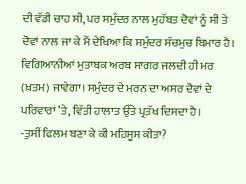ਦੀ ਵੱਡੀ ਚਾਹ ਸੀ, ਪਰ ਸਮੁੰਦਰ ਨਾਲ ਮੁਹੱਬਤ ਦੋਵਾਂ ਨੂੰ ਸੀ ਤੇ ਦੋਵਾਂ ਨਾਲ ਜਾ ਕੇ ਮੈਂ ਦੇਖਿਆ ਕਿ ਸਮੁੰਦਰ ਸੱਚਮੁਚ ਬਿਮਾਰ ਹੈ। ਵਿਗਿਆਨੀਆਂ ਮੁਤਾਬਕ ਅਰਬ ਸਾਗਰ ਜਲਦੀ ਹੀ ਮਰ (ਖ਼ਤਮ) ਜਾਵੇਗਾ। ਸਮੁੰਦਰ ਦੇ ਮਰਨ ਦਾ ਅਸਰ ਦੋਵਾਂ ਦੇ ਪਰਿਵਾਰਾਂ ’ਤੇ, ਵਿੱਤੀ ਹਾਲਾਤ ਉੱਤੇ ਪ੍ਰਤੱਖ ਦਿਸਦਾ ਹੈ।
-ਤੁਸੀਂ ਫਿਲਮ ਬਣਾ ਕੇ ਕੀ ਮਹਿਸੂਸ ਕੀਤਾ?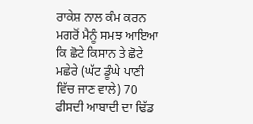ਰਾਕੇਸ਼ ਨਾਲ ਕੰਮ ਕਰਨ ਮਗਰੋਂ ਮੈਨੂੰ ਸਮਝ ਆਇਆ ਕਿ ਛੋਟੇ ਕਿਸਾਨ ਤੇ ਛੋਟੇ ਮਛੇਰੇ (ਘੱਟ ਡੂੰਘੇ ਪਾਣੀ ਵਿੱਚ ਜਾਣ ਵਾਲੇ) 70 ਫੀਸਦੀ ਆਬਾਦੀ ਦਾ ਢਿੱਡ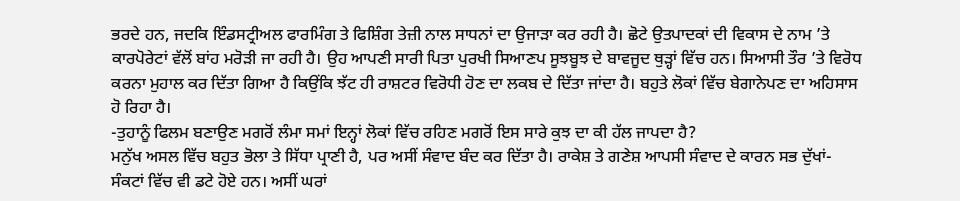ਭਰਦੇ ਹਨ, ਜਦਕਿ ਇੰਡਸਟ੍ਰੀਅਲ ਫਾਰਮਿੰਗ ਤੇ ਫਿਸ਼ਿੰਗ ਤੇਜ਼ੀ ਨਾਲ ਸਾਧਨਾਂ ਦਾ ਉਜਾੜਾ ਕਰ ਰਹੀ ਹੈ। ਛੋਟੇ ਉਤਪਾਦਕਾਂ ਦੀ ਵਿਕਾਸ ਦੇ ਨਾਮ ’ਤੇ ਕਾਰਪੋਰੇਟਾਂ ਵੱਲੋਂ ਬਾਂਹ ਮਰੋੜੀ ਜਾ ਰਹੀ ਹੈ। ਉਹ ਆਪਣੀ ਸਾਰੀ ਪਿਤਾ ਪੁਰਖੀ ਸਿਆਣਪ ਸੂਝਬੂਝ ਦੇ ਬਾਵਜੂਦ ਥੁੜ੍ਹਾਂ ਵਿੱਚ ਹਨ। ਸਿਆਸੀ ਤੌਰ ’ਤੇ ਵਿਰੋਧ ਕਰਨਾ ਮੁਹਾਲ ਕਰ ਦਿੱਤਾ ਗਿਆ ਹੈ ਕਿਉਂਕਿ ਝੱਟ ਹੀ ਰਾਸ਼ਟਰ ਵਿਰੋਧੀ ਹੋਣ ਦਾ ਲਕਬ ਦੇ ਦਿੱਤਾ ਜਾਂਦਾ ਹੈ। ਬਹੁਤੇ ਲੋਕਾਂ ਵਿੱਚ ਬੇਗਾਨੇਪਣ ਦਾ ਅਹਿਸਾਸ ਹੋ ਰਿਹਾ ਹੈ।
-ਤੁਹਾਨੂੰ ਫਿਲਮ ਬਣਾਉਣ ਮਗਰੋਂ ਲੰਮਾ ਸਮਾਂ ਇਨ੍ਹਾਂ ਲੋਕਾਂ ਵਿੱਚ ਰਹਿਣ ਮਗਰੋਂ ਇਸ ਸਾਰੇ ਕੁਝ ਦਾ ਕੀ ਹੱਲ ਜਾਪਦਾ ਹੈ?
ਮਨੁੱਖ ਅਸਲ ਵਿੱਚ ਬਹੁਤ ਭੋਲਾ ਤੇ ਸਿੱਧਾ ਪ੍ਰਾਣੀ ਹੈ, ਪਰ ਅਸੀਂ ਸੰਵਾਦ ਬੰਦ ਕਰ ਦਿੱਤਾ ਹੈ। ਰਾਕੇਸ਼ ਤੇ ਗਣੇਸ਼ ਆਪਸੀ ਸੰਵਾਦ ਦੇ ਕਾਰਨ ਸਭ ਦੁੱਖਾਂ-ਸੰਕਟਾਂ ਵਿੱਚ ਵੀ ਡਟੇ ਹੋਏ ਹਨ। ਅਸੀਂ ਘਰਾਂ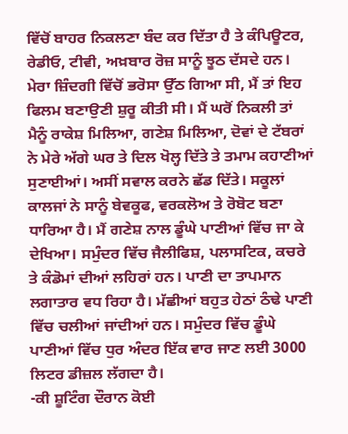ਵਿੱਚੋਂ ਬਾਹਰ ਨਿਕਲਣਾ ਬੰਦ ਕਰ ਦਿੱਤਾ ਹੈ ਤੇ ਕੰਪਿਊਟਰ, ਰੇਡੀਓ, ਟੀਵੀ, ਅਖ਼ਬਾਰ ਰੋਜ਼ ਸਾਨੂੰ ਝੂਠ ਦੱਸਦੇ ਹਨ। ਮੇਰਾ ਜ਼ਿੰਦਗੀ ਵਿੱਚੋਂ ਭਰੋਸਾ ਉੱਠ ਗਿਆ ਸੀ, ਮੈਂ ਤਾਂ ਇਹ ਫਿਲਮ ਬਣਾਉਣੀ ਸ਼ੁਰੂ ਕੀਤੀ ਸੀ। ਮੈਂ ਘਰੋਂ ਨਿਕਲੀ ਤਾਂ ਮੈਨੂੰ ਰਾਕੇਸ਼ ਮਿਲਿਆ, ਗਣੇਸ਼ ਮਿਲਿਆ, ਦੋਵਾਂ ਦੇ ਟੱਬਰਾਂ ਨੇ ਮੇਰੇ ਅੱਗੇ ਘਰ ਤੇ ਦਿਲ ਖੋਲ੍ਹ ਦਿੱਤੇ ਤੇ ਤਮਾਮ ਕਹਾਣੀਆਂ ਸੁਣਾਈਆਂ। ਅਸੀਂ ਸਵਾਲ ਕਰਨੇ ਛੱਡ ਦਿੱਤੇ। ਸਕੂਲਾਂ ਕਾਲਜਾਂ ਨੇ ਸਾਨੂੰ ਬੇਵਕੂਫ, ਵਰਕਲੋਅ ਤੇ ਰੋਬੋਟ ਬਣਾ ਧਾਰਿਆ ਹੈ। ਮੈਂ ਗਣੇਸ਼ ਨਾਲ ਡੂੰਘੇ ਪਾਣੀਆਂ ਵਿੱਚ ਜਾ ਕੇ ਦੇਖਿਆ। ਸਮੁੰਦਰ ਵਿੱਚ ਜੈਲੀਫਿਸ਼, ਪਲਾਸਟਿਕ, ਕਚਰੇ ਤੇ ਕੰਡੋਮਾਂ ਦੀਆਂ ਲਹਿਰਾਂ ਹਨ। ਪਾਣੀ ਦਾ ਤਾਪਮਾਨ ਲਗਾਤਾਰ ਵਧ ਰਿਹਾ ਹੈ। ਮੱਛੀਆਂ ਬਹੁਤ ਹੇਠਾਂ ਠੰਢੇ ਪਾਣੀ ਵਿੱਚ ਚਲੀਆਂ ਜਾਂਦੀਆਂ ਹਨ। ਸਮੁੰਦਰ ਵਿੱਚ ਡੂੰਘੇ ਪਾਣੀਆਂ ਵਿੱਚ ਧੁਰ ਅੰਦਰ ਇੱਕ ਵਾਰ ਜਾਣ ਲਈ 3000 ਲਿਟਰ ਡੀਜ਼ਲ ਲੱਗਦਾ ਹੈ।
-ਕੀ ਸ਼ੂਟਿੰਗ ਦੌਰਾਨ ਕੋਈ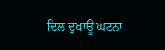ਦਿਲ ਦੁਖਾਊ ਘਟਨਾ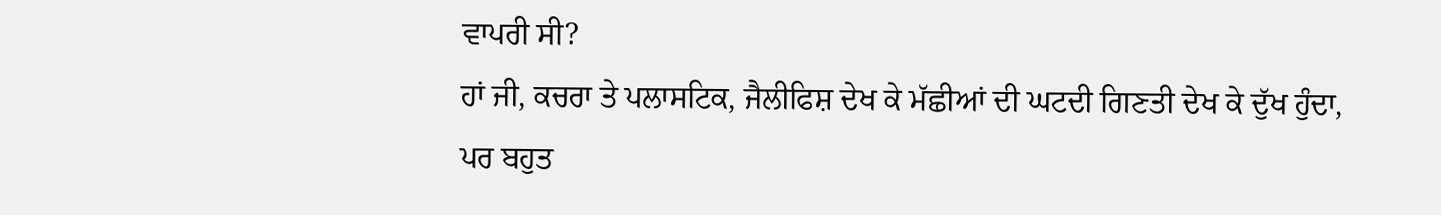ਵਾਪਰੀ ਸੀ?
ਹਾਂ ਜੀ, ਕਚਰਾ ਤੇ ਪਲਾਸਟਿਕ, ਜੈਲੀਫਿਸ਼ ਦੇਖ ਕੇ ਮੱਛੀਆਂ ਦੀ ਘਟਦੀ ਗਿਣਤੀ ਦੇਖ ਕੇ ਦੁੱਖ ਹੁੰਦਾ, ਪਰ ਬਹੁਤ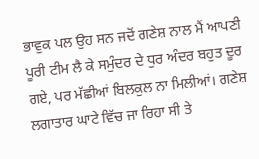ਭਾਵੁਕ ਪਲ ਉਹ ਸਨ ਜਦੋਂ ਗਣੇਸ਼ ਨਾਲ ਮੈਂ ਆਪਣੀ ਪੂਰੀ ਟੀਮ ਲੈ ਕੇ ਸਮੁੰਦਰ ਦੇ ਧੁਰ ਅੰਦਰ ਬਹੁਤ ਦੂਰ ਗਏ, ਪਰ ਮੱਛੀਆਂ ਬਿਲਕੁਲ ਨਾ ਮਿਲੀਆਂ। ਗਣੇਸ਼ ਲਗਾਤਾਰ ਘਾਟੇ ਵਿੱਚ ਜਾ ਰਿਹਾ ਸੀ ਤੇ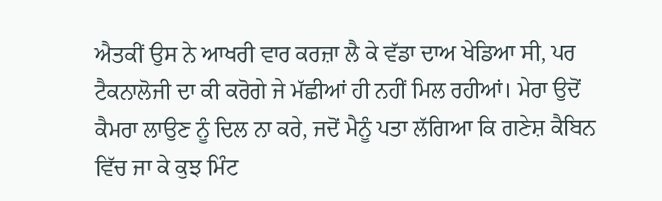ਐਤਕੀਂ ਉਸ ਨੇ ਆਖਰੀ ਵਾਰ ਕਰਜ਼ਾ ਲੈ ਕੇ ਵੱਡਾ ਦਾਅ ਖੇਡਿਆ ਸੀ, ਪਰ ਟੈਕਨਾਲੋਜੀ ਦਾ ਕੀ ਕਰੋਗੇ ਜੇ ਮੱਛੀਆਂ ਹੀ ਨਹੀਂ ਮਿਲ ਰਹੀਆਂ। ਮੇਰਾ ਉਦੋਂ ਕੈਮਰਾ ਲਾਉਣ ਨੂੰ ਦਿਲ ਨਾ ਕਰੇ, ਜਦੋਂ ਮੈਨੂੰ ਪਤਾ ਲੱਗਿਆ ਕਿ ਗਣੇਸ਼ ਕੈਬਿਨ ਵਿੱਚ ਜਾ ਕੇ ਕੁਝ ਮਿੰਟ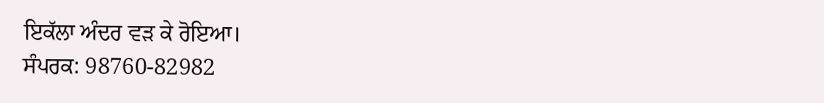ਇਕੱਲਾ ਅੰਦਰ ਵੜ ਕੇ ਰੋਇਆ।
ਸੰਪਰਕ: 98760-82982